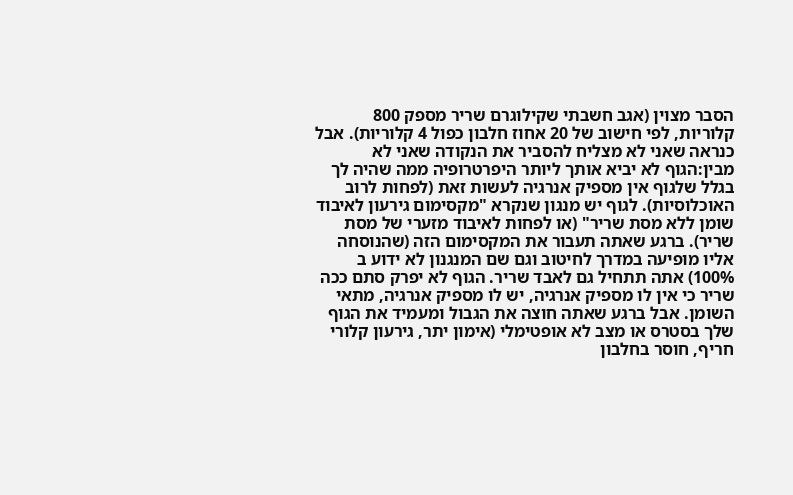הסבר מצוין (אגב חשבתי שקילוגרם שריר מספק 800 קלוריות, לפי חישוב של 20 אחוז חלבון כפול 4 קלוריות). אבל כנראה שאני לא מצליח להסביר את הנקודה שאני לא מבין:הגוף לא יביא אותך ליותר היפרטרופיה ממה שהיה לך בגלל שלגוף אין מספיק אנרגיה לעשות זאת (לפחות לרוב האוכלוסיות). לגוף יש מנגון שנקרא "מקסימום גירעון לאיבוד שומן ללא מסת שריר" (או לפחות לאיבוד מזערי של מסת שריר). ברגע שאתה תעבור את המקסימום הזה (שהנוסחה אליו מופיעה במדרך לחיטוב וגם שם המנגנון לא ידוע ב 100%) אתה תתחיל גם לאבד שריר. הגוף לא יפרק סתם ככה שריר כי אין לו מספיק אנרגיה, יש לו מספיק אנרגיה, מתאי השומן. אבל ברגע שאתה חוצה את הגבול ומעמיד את הגוף שלך בסטרס או מצב לא אופטימלי (אימון יתר, גירעון קלורי חריף, חוסר בחלבון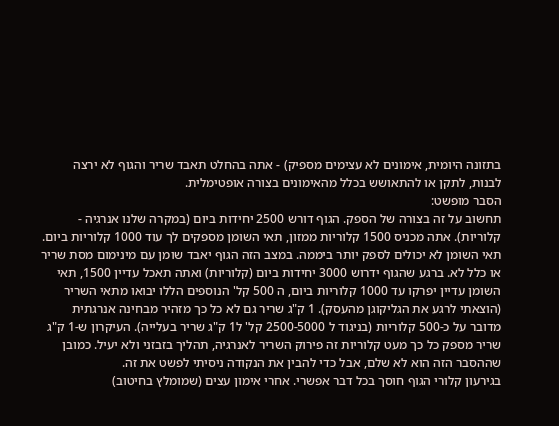בתזונה היומית, אימונים לא עצימים מספיק) - אתה בהחלט תאבד שריר והגוף לא ירצה לבנות, לתקן או להתאושש בכלל מהאימונים בצורה אופטימלית.
הסבר מופשט:
תחשוב על זה בצורה של הספק. הגוף דורש 2500 יחידות ביום (במקרה שלנו אנרגיה - קלוריות). אתה מכניס 1500 קלוריות ממזון, תאי השומן מספקים לך עוד 1000 קלוריות ביום. תאי השומן לא יכולים לספק יותר ביממה. במצב הזה הגוף יאבד שומן עם מינימום מסת שריר או כלל לא. ברגע שהגוף ידרוש 3000 יחידות ביום (קלוריות) ואתה תאכל עדיין 1500, תאי השומן עדיין יפרקו עד 1000 קלוריות ביום, ה 500 קל' הנוספים הללו יבואו מתאי השריר (הוצאתי לרגע את הגליקוגן מהעסק). 1 ק"ג שריר גם לא כל כך מזהיר מבחינה אנרגתית מדובר על כ-500 קלוריות (בניגוד ל 2500-5000 קל' ל1 ק"ג שריר בעלייה). העיקרון ש-1 ק"ג שריר מספק כל כך מעט קלוריות זה פירוק השריר לאנרגיה, תהליך בזבזני ולא יעיל. כמובן שההסבר הזה הוא לא שלם, אבל כדי להבין את הנקודה ניסיתי לפשט את זה.
בגירעון קלורי הגוף חוסך בכל דבר אפשרי. אחרי אימון עצים (שמומלץ בחיטוב)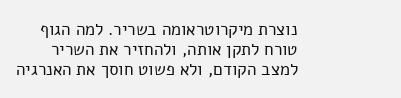נוצרת מיקרוטראומה בשריר. למה הגוף טורח לתקן אותה, ולהחזיר את השריר למצב הקודם, ולא פשוט חוסך את האנרגיה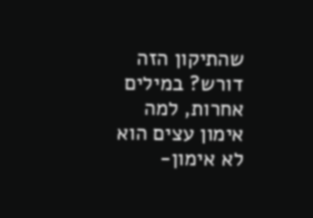שהתיקון הזה דורש? במילים אחרות, למה אימון עצים הוא לא אימון-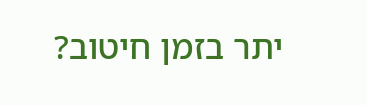יתר בזמן חיטוב?